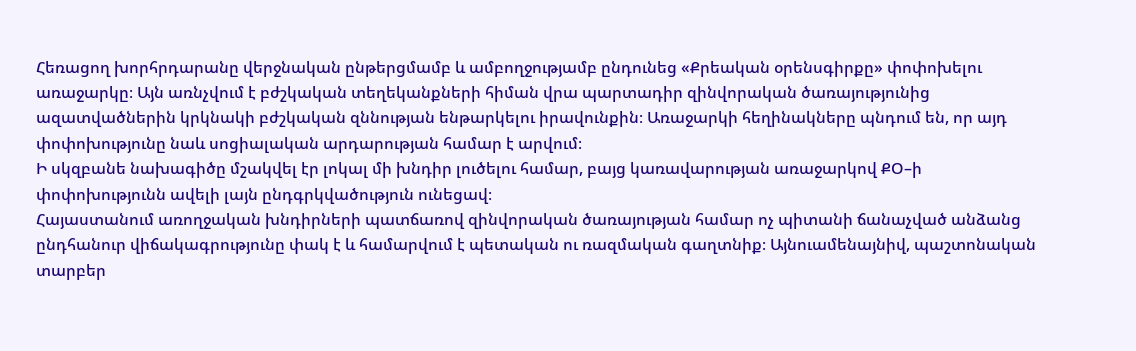Հեռացող խորհրդարանը վերջնական ընթերցմամբ և ամբողջությամբ ընդունեց «Քրեական օրենսգիրքը» փոփոխելու առաջարկը։ Այն առնչվում է բժշկական տեղեկանքների հիման վրա պարտադիր զինվորական ծառայությունից ազատվածներին կրկնակի բժշկական զննության ենթարկելու իրավունքին։ Առաջարկի հեղինակները պնդում են, որ այդ փոփոխությունը նաև սոցիալական արդարության համար է արվում։
Ի սկզբանե նախագիծը մշակվել էր լոկալ մի խնդիր լուծելու համար, բայց կառավարության առաջարկով ՔՕ–ի փոփոխությունն ավելի լայն ընդգրկվածություն ունեցավ։
Հայաստանում առողջական խնդիրների պատճառով զինվորական ծառայության համար ոչ պիտանի ճանաչված անձանց ընդհանուր վիճակագրությունը փակ է և համարվում է պետական ու ռազմական գաղտնիք։ Այնուամենայնիվ, պաշտոնական տարբեր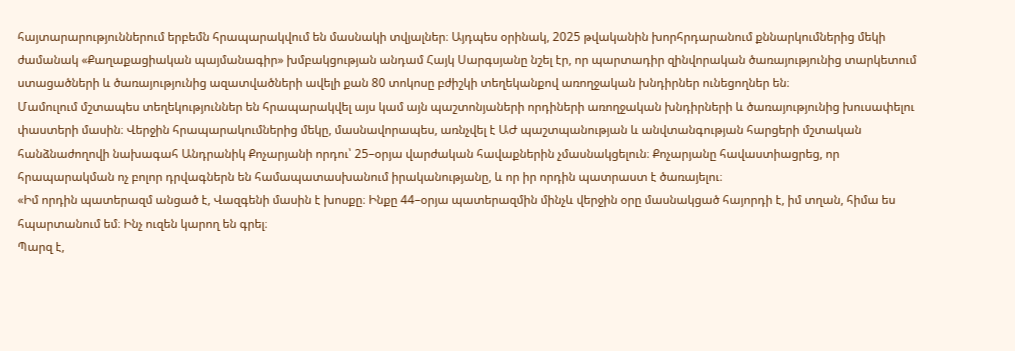հայտարարություններում երբեմն հրապարակվում են մասնակի տվյալներ։ Այդպես օրինակ, 2025 թվականին խորհրդարանում քննարկումներից մեկի ժամանակ «Քաղաքացիական պայմանագիր» խմբակցության անդամ Հայկ Սարգսյանը նշել էր, որ պարտադիր զինվորական ծառայությունից տարկետում ստացածների և ծառայությունից ազատվածների ավելի քան 80 տոկոսը բժիշկի տեղեկանքով առողջական խնդիրներ ունեցողներ են։
Մամուլում մշտապես տեղեկություններ են հրապարակվել այս կամ այն պաշտոնյաների որդիների առողջական խնդիրների և ծառայությունից խուսափելու փաստերի մասին։ Վերջին հրապարակումներից մեկը, մասնավորապես, առնչվել է ԱԺ պաշտպանության և անվտանգության հարցերի մշտական հանձնաժողովի նախագահ Անդրանիկ Քոչարյանի որդու՝ 25–օրյա վարժական հավաքներին չմասնակցելուն։ Քոչարյանը հավաստիացրեց, որ հրապարակման ոչ բոլոր դրվագներն են համապատասխանում իրականությանը, և որ իր որդին պատրաստ է ծառայելու։
«Իմ որդին պատերազմ անցած է, Վազգենի մասին է խոսքը։ Ինքը 44–օրյա պատերազմին մինչև վերջին օրը մասնակցած հայորդի է, իմ տղան, հիմա ես հպարտանում եմ։ Ինչ ուզեն կարող են գրել։
Պարզ է,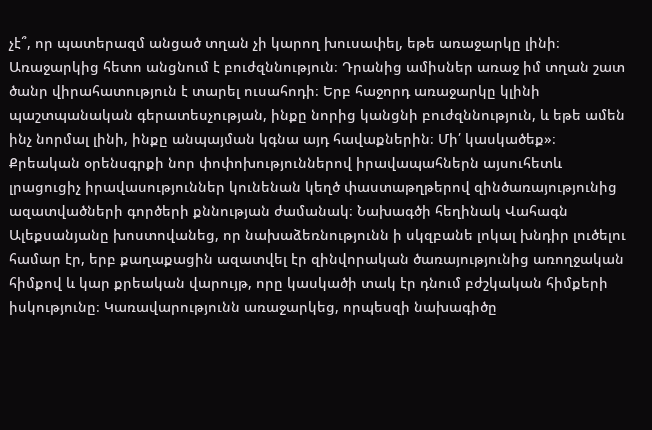չէ՞, որ պատերազմ անցած տղան չի կարող խուսափել, եթե առաջարկը լինի։ Առաջարկից հետո անցնում է բուժզննություն։ Դրանից ամիսներ առաջ իմ տղան շատ ծանր վիրահատություն է տարել ուսահոդի։ Երբ հաջորդ առաջարկը կլինի պաշտպանական գերատեսչության, ինքը նորից կանցնի բուժզննություն, և եթե ամեն ինչ նորմալ լինի, ինքը անպայման կգնա այդ հավաքներին։ Մի՛ կասկածեք»։
Քրեական օրենսգրքի նոր փոփոխություններով իրավապահներն այսուհետև լրացուցիչ իրավասություններ կունենան կեղծ փաստաթղթերով զինծառայությունից ազատվածների գործերի քննության ժամանակ։ Նախագծի հեղինակ Վահագն Ալեքսանյանը խոստովանեց, որ նախաձեռնությունն ի սկզբանե լոկալ խնդիր լուծելու համար էր, երբ քաղաքացին ազատվել էր զինվորական ծառայությունից առողջական հիմքով և կար քրեական վարույթ, որը կասկածի տակ էր դնում բժշկական հիմքերի իսկությունը։ Կառավարությունն առաջարկեց, որպեսզի նախագիծը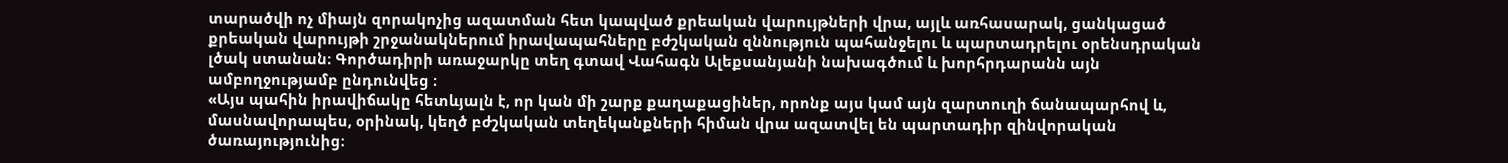տարածվի ոչ միայն զորակոչից ազատման հետ կապված քրեական վարույթների վրա, այլև առհասարակ, ցանկացած քրեական վարույթի շրջանակներում իրավապահները բժշկական զննություն պահանջելու և պարտադրելու օրենսդրական լծակ ստանան։ Գործադիրի առաջարկը տեղ գտավ Վահագն Ալեքսանյանի նախագծում և խորհրդարանն այն ամբողջությամբ ընդունվեց ։
«Այս պահին իրավիճակը հետևյալն է, որ կան մի շարք քաղաքացիներ, որոնք այս կամ այն զարտուղի ճանապարհով և, մասնավորապես, օրինակ, կեղծ բժշկական տեղեկանքների հիման վրա ազատվել են պարտադիր զինվորական ծառայությունից։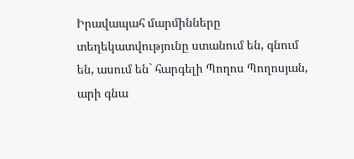Իրավապահ մարմինները տեղեկատվությունը ստանում են, գնում են, ասում են` հարգելի Պողոս Պողոսյան, արի գնա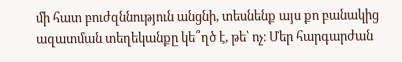մի հատ բուժզննություն անցնի, տեսնենք այս քո բանակից ազատման տեղեկանքը կե՞ղծ է, թե՝ ոչ։ Մեր հարգարժան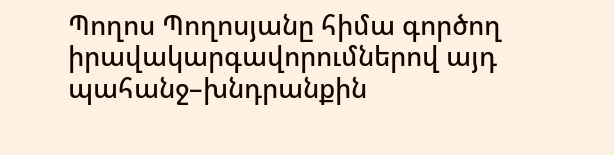Պողոս Պողոսյանը հիմա գործող իրավակարգավորումներով այդ պահանջ–խնդրանքին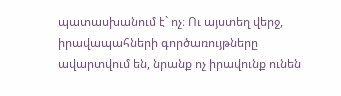պատասխանում է` ոչ։ Ու այստեղ վերջ, իրավապահների գործառույթները ավարտվում են, նրանք ոչ իրավունք ունեն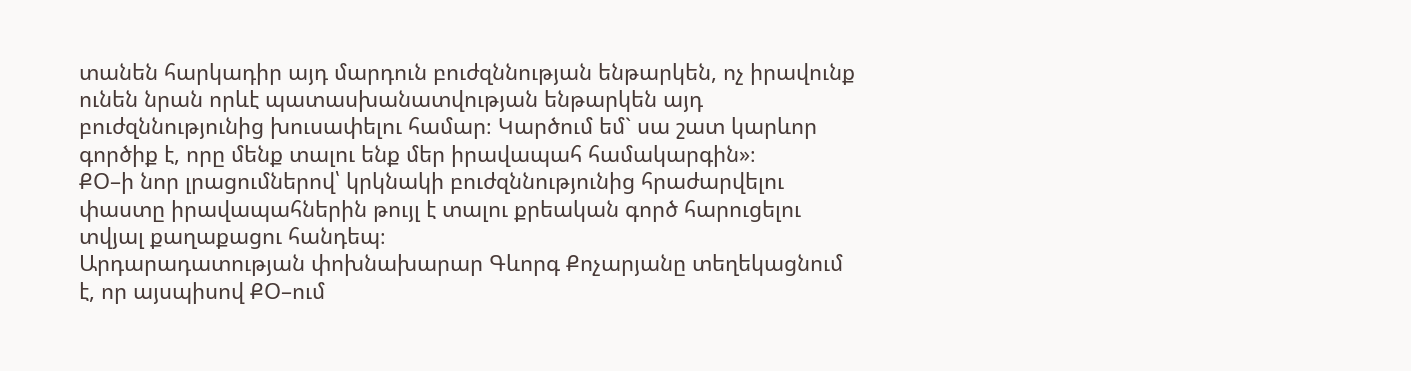տանեն հարկադիր այդ մարդուն բուժզննության ենթարկեն, ոչ իրավունք ունեն նրան որևէ պատասխանատվության ենթարկեն այդ բուժզննությունից խուսափելու համար։ Կարծում եմ` սա շատ կարևոր գործիք է, որը մենք տալու ենք մեր իրավապահ համակարգին»։
ՔՕ–ի նոր լրացումներով՝ կրկնակի բուժզննությունից հրաժարվելու փաստը իրավապահներին թույլ է տալու քրեական գործ հարուցելու տվյալ քաղաքացու հանդեպ։
Արդարադատության փոխնախարար Գևորգ Քոչարյանը տեղեկացնում է, որ այսպիսով ՔՕ–ում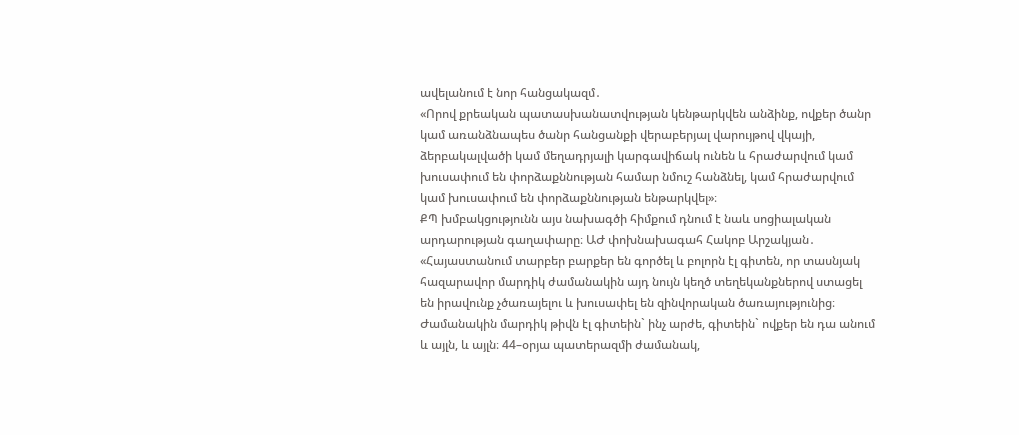ավելանում է նոր հանցակազմ․
«Որով քրեական պատասխանատվության կենթարկվեն անձինք, ովքեր ծանր կամ առանձնապես ծանր հանցանքի վերաբերյալ վարույթով վկայի, ձերբակալվածի կամ մեղադրյալի կարգավիճակ ունեն և հրաժարվում կամ խուսափում են փորձաքննության համար նմուշ հանձնել, կամ հրաժարվում կամ խուսափում են փորձաքննության ենթարկվել»։
ՔՊ խմբակցությունն այս նախագծի հիմքում դնում է նաև սոցիալական արդարության գաղափարը։ ԱԺ փոխնախագահ Հակոբ Արշակյան․
«Հայաստանում տարբեր բարքեր են գործել և բոլորն էլ գիտեն, որ տասնյակ հազարավոր մարդիկ ժամանակին այդ նույն կեղծ տեղեկանքներով ստացել են իրավունք չծառայելու և խուսափել են զինվորական ծառայությունից։ Ժամանակին մարդիկ թիվն էլ գիտեին` ինչ արժե, գիտեին` ովքեր են դա անում և այլն, և այլն։ 44–օրյա պատերազմի ժամանակ,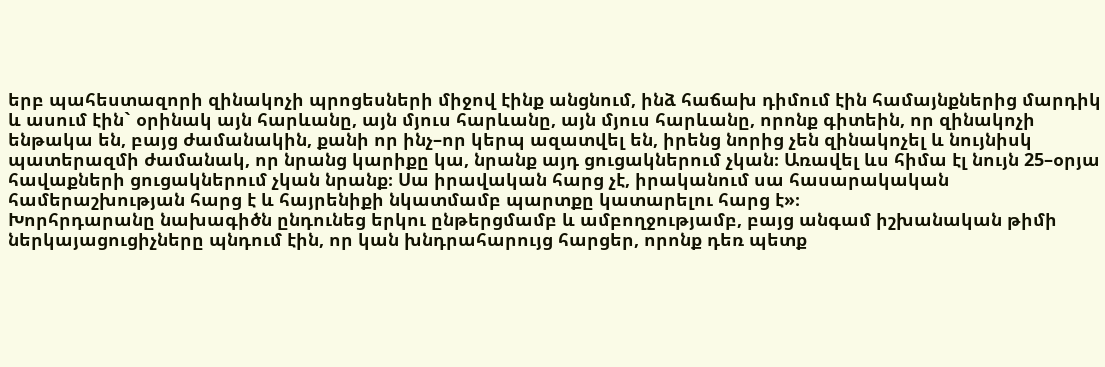երբ պահեստազորի զինակոչի պրոցեսների միջով էինք անցնում, ինձ հաճախ դիմում էին համայնքներից մարդիկ և ասում էին` օրինակ այն հարևանը, այն մյուս հարևանը, այն մյուս հարևանը, որոնք գիտեին, որ զինակոչի ենթակա են, բայց ժամանակին, քանի որ ինչ–որ կերպ ազատվել են, իրենց նորից չեն զինակոչել և նույնիսկ պատերազմի ժամանակ, որ նրանց կարիքը կա, նրանք այդ ցուցակներում չկան։ Առավել ևս հիմա էլ նույն 25–օրյա հավաքների ցուցակներում չկան նրանք։ Սա իրավական հարց չէ, իրականում սա հասարակական համերաշխության հարց է և հայրենիքի նկատմամբ պարտքը կատարելու հարց է»։
Խորհրդարանը նախագիծն ընդունեց երկու ընթերցմամբ և ամբողջությամբ, բայց անգամ իշխանական թիմի ներկայացուցիչները պնդում էին, որ կան խնդրահարույց հարցեր, որոնք դեռ պետք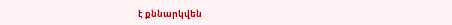է քննարկվեն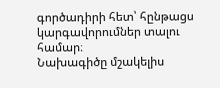գործադիրի հետ՝ հընթացս կարգավորումներ տալու համար։
Նախագիծը մշակելիս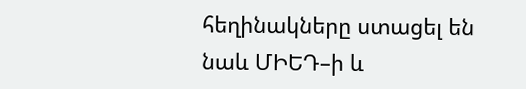հեղինակները ստացել են նաև ՄԻԵԴ–ի և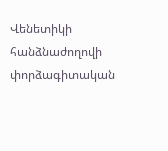Վենետիկի հանձնաժողովի փորձագիտական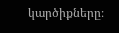կարծիքները։